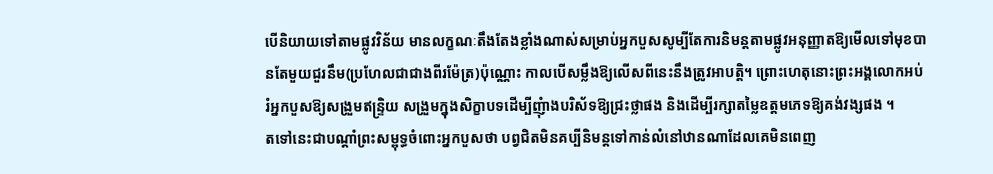បើនិយាយទៅតាមផ្លូវវិន័យ មានលក្ខណៈតឹងតែងខ្លាំងណាស់សម្រាប់អ្នកបួសសូម្បីតែការនិមន្តតាមផ្លូវអនុញ្ញាតឱ្យមើលទៅមុខបានតែមួយជួរនឹម(ប្រហែលជាជាងពីរម៉ែត្រ)ប៉ុណ្ណោះ កាលបើសម្លឹងឱ្យលើសពីនេះនឹងត្រូវអាបត្តិ។ ព្រោះហេតុនោះព្រះអង្គលោកអប់រំអ្នកបួសឱ្យសង្រួមឥន្ទ្រិយ សង្រួមក្នុងសិក្ខាបទដើម្បីញុំាងបរិស័ទឱ្យជ្រះថ្លាផង និងដើម្បីរក្សាតម្លៃឧត្តមភេទឱ្យគង់វង្សផង ។
តទៅនេះជាបណ្តាំព្រះសម្ពុទ្ធចំពោះអ្នកបួសថា បព្វជិតមិនគប្បីនិមន្តទៅកាន់លំនៅឋានណាដែលគេមិនពេញ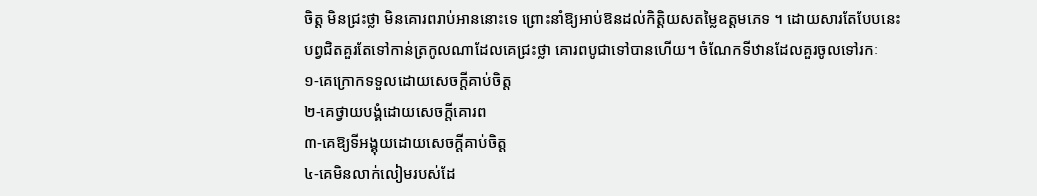ចិត្ត មិនជ្រះថ្លា មិនគោរពរាប់អាននោះទេ ព្រោះនាំឱ្យអាប់ឱនដល់កិត្តិយសតម្លៃឧត្តមភេទ ។ ដោយសារតែបែបនេះ បព្វជិតគួរតែទៅកាន់ត្រកូលណាដែលគេជ្រះថ្លា គោរពបូជាទៅបានហើយ។ ចំណែកទីឋានដែលគួរចូលទៅរកៈ
១-គេក្រោកទទួលដោយសេចក្តីគាប់ចិត្ត
២-គេថ្វាយបង្គំដោយសេចក្តីគោរព
៣-គេឱ្យទីអង្គុយដោយសេចក្តីគាប់ចិត្ត
៤-គេមិនលាក់លៀមរបស់ដែ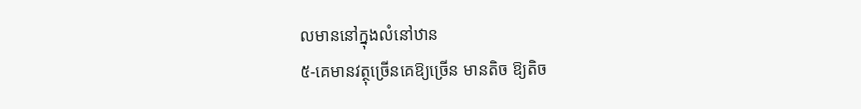លមាននៅក្នុងលំនៅឋាន
៥-គេមានវត្ថុច្រើនគេឱ្យច្រើន មានតិច ឱ្យតិច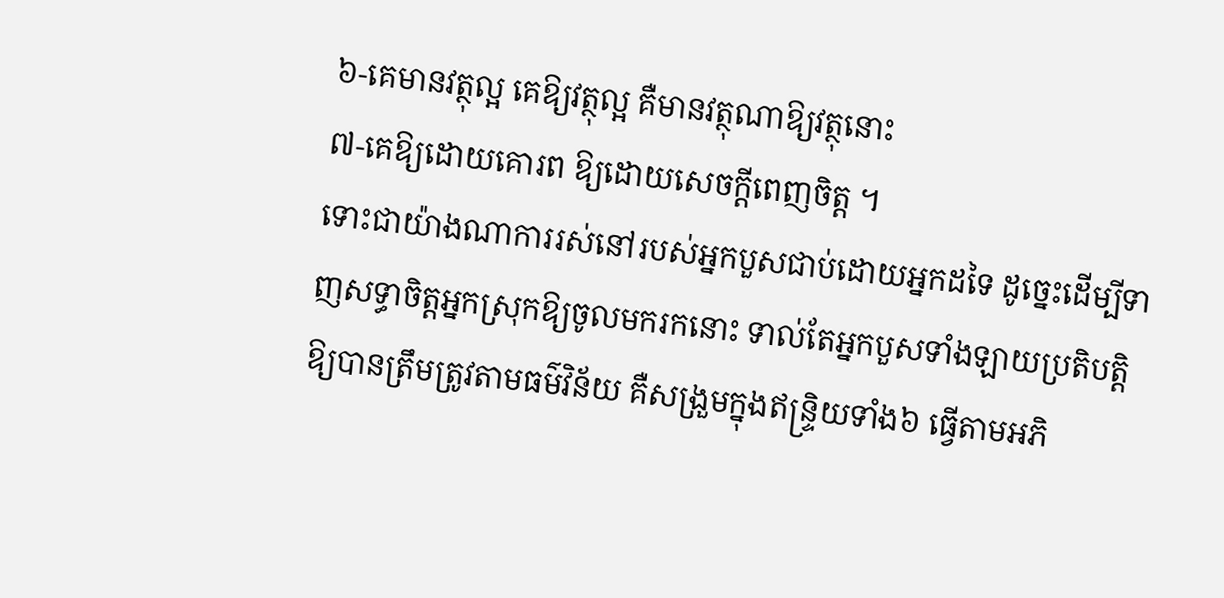៦-គេមានវត្ថុល្អ គេឱ្យវត្ថុល្អ គឺមានវត្ថុណាឱ្យវត្ថុនោះ
៧-គេឱ្យដោយគោរព ឱ្យដោយសេចក្តីពេញចិត្ត ។
ទោះជាយ៉ាងណាការរស់នៅរបស់អ្នកបួសជាប់ដោយអ្នកដទៃ ដូច្នេះដើម្បីទាញសទ្ធាចិត្តអ្នកស្រុកឱ្យចូលមករកនោះ ទាល់តែអ្នកបួសទាំងឡាយប្រតិបត្តិឱ្យបានត្រឹមត្រូវតាមធម៌វិន័យ គឺសង្រួមក្នុងឥន្ទ្រិយទាំង៦ ធ្វើតាមអភិ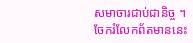សមាចារជាប់ជានិច្ច ។
ចែករំលែកព័តមាននេះ